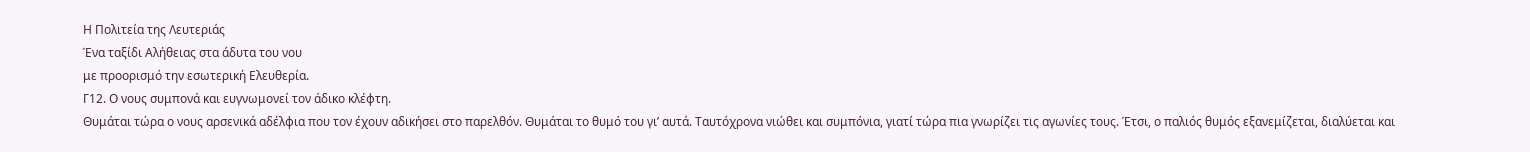Η Πολιτεία της Λευτεριάς
Ένα ταξίδι Αλήθειας στα άδυτα του νου
με προορισμό την εσωτερική Ελευθερία.
Γ12. Ο νους συμπονά και ευγνωμονεί τον άδικο κλέφτη.
Θυμάται τώρα ο νους αρσενικά αδέλφια που τον έχουν αδικήσει στο παρελθόν. Θυμάται το θυμό του γι’ αυτά. Ταυτόχρονα νιώθει και συμπόνια, γιατί τώρα πια γνωρίζει τις αγωνίες τους. Έτσι, ο παλιός θυμός εξανεμίζεται, διαλύεται και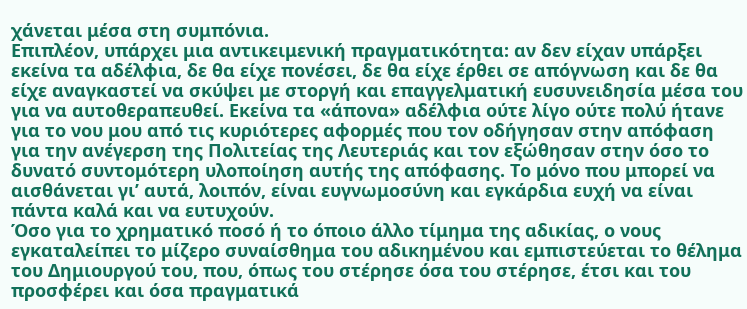χάνεται μέσα στη συμπόνια.
Επιπλέον, υπάρχει μια αντικειμενική πραγματικότητα: αν δεν είχαν υπάρξει εκείνα τα αδέλφια, δε θα είχε πονέσει, δε θα είχε έρθει σε απόγνωση και δε θα είχε αναγκαστεί να σκύψει με στοργή και επαγγελματική ευσυνειδησία μέσα του για να αυτοθεραπευθεί. Εκείνα τα «άπονα» αδέλφια ούτε λίγο ούτε πολύ ήτανε για το νου μου από τις κυριότερες αφορμές που τον οδήγησαν στην απόφαση για την ανέγερση της Πολιτείας της Λευτεριάς και τον εξώθησαν στην όσο το δυνατό συντομότερη υλοποίηση αυτής της απόφασης. Το μόνο που μπορεί να αισθάνεται γι’ αυτά, λοιπόν, είναι ευγνωμοσύνη και εγκάρδια ευχή να είναι πάντα καλά και να ευτυχούν.
Όσο για το χρηματικό ποσό ή το όποιο άλλο τίμημα της αδικίας, ο νους εγκαταλείπει το μίζερο συναίσθημα του αδικημένου και εμπιστεύεται το θέλημα του Δημιουργού του, που, όπως του στέρησε όσα του στέρησε, έτσι και του προσφέρει και όσα πραγματικά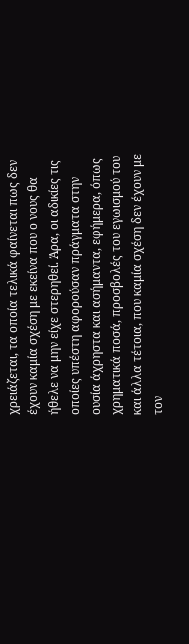χρειάζεται, τα οποία τελικά φαίνεται πως δεν έχουν καμία σχέση με εκείνα που ο νους θα ήθελε να μην είχε στερηθεί. Άρα, οι αδικίες τις οποίες υπέστη αφορούσαν πράγματα στην ουσία άχρηστα και ασήμαντα, εφήμερα, όπως χρηματικά ποσά, προσβολές του εγωισμού του και άλλα τέτοια, που καμία σχέση δεν έχουν με τον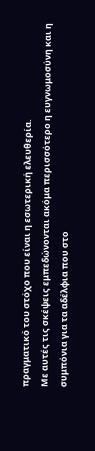πραγματικό του στόχο που είναι η εσωτερική ελευθερία.
Με αυτές τις σκέψεις εμπεδώνονται ακόμα περισσότερο η ευγνωμοσύνη και η συμπόνια για τα αδέλφια που στο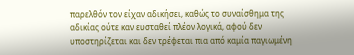παρελθόν τον είχαν αδικήσει, καθώς το συναίσθημα της αδικίας ούτε καν ευσταθεί πλέον λογικά, αφού δεν υποστηρίζεται και δεν τρέφεται πια από καμία παγιωμένη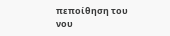πεποίθηση του νου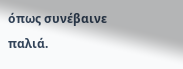όπως συνέβαινε παλιά.